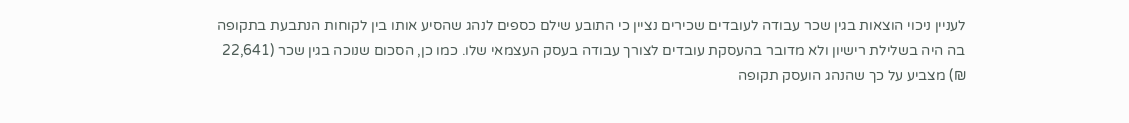לעניין ניכוי הוצאות בגין שכר עבודה לעובדים שכירים נציין כי התובע שילם כספים לנהג שהסיע אותו בין לקוחות הנתבעת בתקופה בה היה בשלילת רישיון ולא מדובר בהעסקת עובדים לצורך עבודה בעסק העצמאי שלו. כמו כן, הסכום שנוכה בגין שכר (22,641 ₪) מצביע על כך שהנהג הועסק תקופה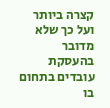קצרה ביותר ועל כך שלא מדובר בהעסקת עובדים בתחום בו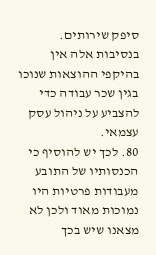סיפק שירותים.
בנסיבות אלה אין בהיקפי ההוצאות שנוכו בגין שכר עבודה כדי להצביע על ניהול עסק עצמאי.
80. לכך יש להוסיף כי הכנסותיו של התובע מעבודות פרטיות היו נמוכות מאוד ולכן לא מצאנו שיש בכך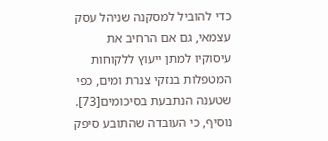כדי להוביל למסקנה שניהל עסק עצמאי, גם אם הרחיב את עיסוקיו למתן ייעוץ ללקוחות המטפלות בנזקי צנרת ומים, כפי שטענה הנתבעת בסיכומים[73]. נוסיף, כי העובדה שהתובע סיפק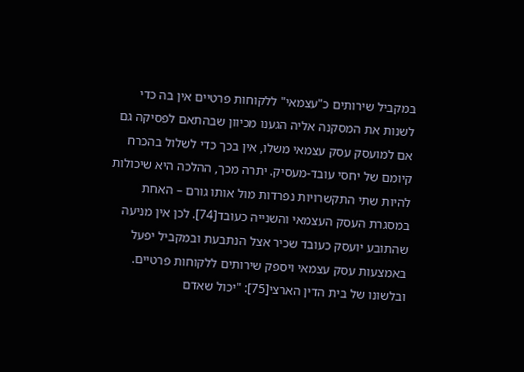במקביל שירותים כ"עצמאי" ללקוחות פרטיים אין בה כדי לשנות את המסקנה אליה הגענו מכיוון שבהתאם לפסיקה גם אם למועסק עסק עצמאי משלו, אין בכך כדי לשלול בהכרח קיומם של יחסי עובד-מעסיק. יתרה מכך, ההלכה היא שיכולות להיות שתי התקשרויות נפרדות מול אותו גורם – האחת במסגרת העסק העצמאי והשנייה כעובד[74]. לכן אין מניעה שהתובע יועסק כעובד שכיר אצל הנתבעת ובמקביל יפעל באמצעות עסק עצמאי ויספק שירותים ללקוחות פרטיים. ובלשונו של בית הדין הארצי[75]: "יכול שאדם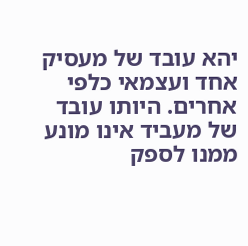יהא עובד של מעסיק אחד ועצמאי כלפי אחרים. היותו עובד של מעביד אינו מונע ממנו לספק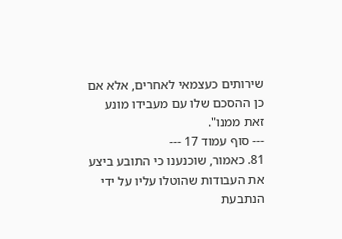שירותים כעצמאי לאחרים, אלא אם כן ההסכם שלו עם מעבידו מונע זאת ממנו".
--- סוף עמוד 17 ---
81. כאמור, שוכנענו כי התובע ביצע את העבודות שהוטלו עליו על ידי הנתבעת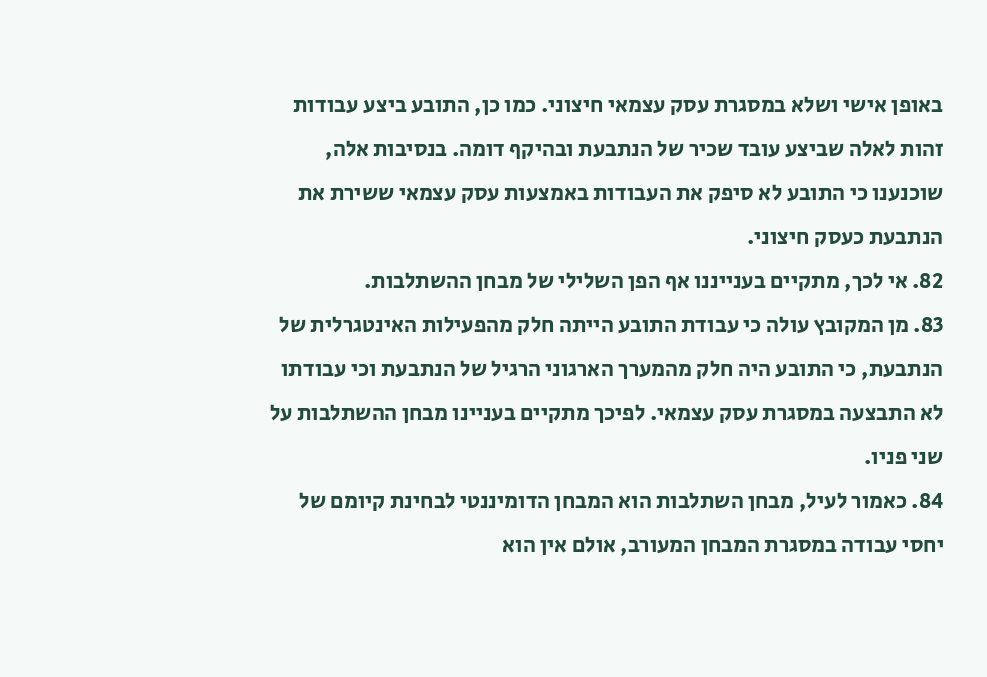באופן אישי ושלא במסגרת עסק עצמאי חיצוני. כמו כן, התובע ביצע עבודות זהות לאלה שביצע עובד שכיר של הנתבעת ובהיקף דומה. בנסיבות אלה, שוכנענו כי התובע לא סיפק את העבודות באמצעות עסק עצמאי ששירת את הנתבעת כעסק חיצוני.
82. אי לכך, מתקיים בענייננו אף הפן השלילי של מבחן ההשתלבות.
83. מן המקובץ עולה כי עבודת התובע הייתה חלק מהפעילות האינטגרלית של הנתבעת, כי התובע היה חלק מהמערך הארגוני הרגיל של הנתבעת וכי עבודתו לא התבצעה במסגרת עסק עצמאי. לפיכך מתקיים בעניינו מבחן ההשתלבות על שני פניו.
84. כאמור לעיל, מבחן השתלבות הוא המבחן הדומיננטי לבחינת קיומם של יחסי עבודה במסגרת המבחן המעורב, אולם אין הוא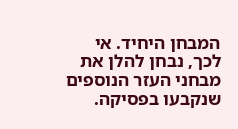המבחן היחיד. אי לכך, נבחן להלן את מבחני העזר הנוספים שנקבעו בפסיקה.